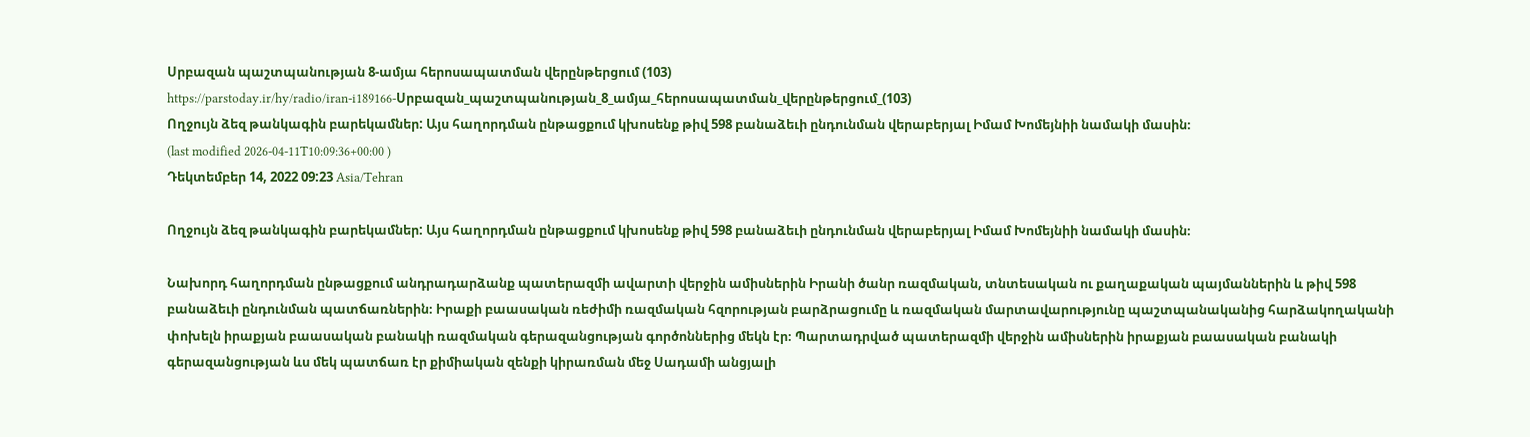Սրբազան պաշտպանության 8-ամյա հերոսապատման վերընթերցում (103)
https://parstoday.ir/hy/radio/iran-i189166-Սրբազան_պաշտպանության_8_ամյա_հերոսապատման_վերընթերցում_(103)
Ողջույն ձեզ թանկագին բարեկամներ: Այս հաղորդման ընթացքում կխոսենք թիվ 598 բանաձեւի ընդունման վերաբերյալ Իմամ Խոմեյնիի նամակի մասին։
(last modified 2026-04-11T10:09:36+00:00 )
Դեկտեմբեր 14, 2022 09:23 Asia/Tehran

Ողջույն ձեզ թանկագին բարեկամներ: Այս հաղորդման ընթացքում կխոսենք թիվ 598 բանաձեւի ընդունման վերաբերյալ Իմամ Խոմեյնիի նամակի մասին։

Նախորդ հաղորդման ընթացքում անդրադարձանք պատերազմի ավարտի վերջին ամիսներին Իրանի ծանր ռազմական, տնտեսական ու քաղաքական պայմաններին և թիվ 598 բանաձեւի ընդունման պատճառներին։ Իրաքի բաասական ռեժիմի ռազմական հզորության բարձրացումը և ռազմական մարտավարությունը պաշտպանականից հարձակողականի փոխելն իրաքյան բաասական բանակի ռազմական գերազանցության գործոններից մեկն էր։ Պարտադրված պատերազմի վերջին ամիսներին իրաքյան բաասական բանակի գերազանցության ևս մեկ պատճառ էր քիմիական զենքի կիրառման մեջ Սադամի անցյալի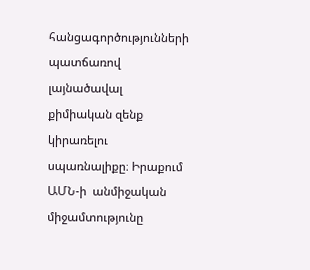հանցագործությունների պատճառով լայնածավալ քիմիական զենք կիրառելու սպառնալիքը։ Իրաքում ԱՄՆ-ի  անմիջական միջամտությունը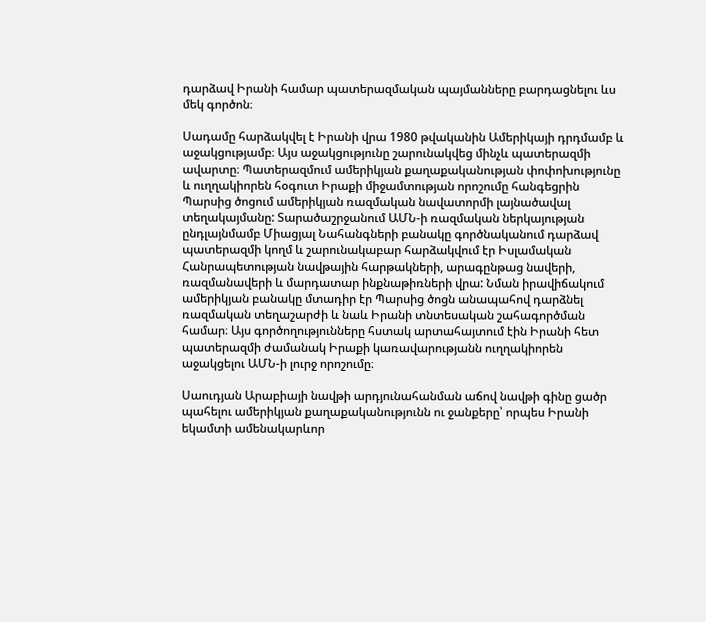դարձավ Իրանի համար պատերազմական պայմանները բարդացնելու ևս մեկ գործոն։

Սադամը հարձակվել է Իրանի վրա 1980 թվականին Ամերիկայի դրդմամբ և աջակցությամբ։ Այս աջակցությունը շարունակվեց մինչև պատերազմի ավարտը։ Պատերազմում ամերիկյան քաղաքականության փոփոխությունը և ուղղակիորեն հօգուտ Իրաքի միջամտության որոշումը հանգեցրին Պարսից ծոցում ամերիկյան ռազմական նավատորմի լայնածավալ տեղակայմանը: Տարածաշրջանում ԱՄՆ-ի ռազմական ներկայության ընդլայնմամբ Միացյալ Նահանգների բանակը գործնականում դարձավ պատերազմի կողմ և շարունակաբար հարձակվում էր Իսլամական Հանրապետության նավթային հարթակների, արագընթաց նավերի, ռազմանավերի և մարդատար ինքնաթիռների վրա: Նման իրավիճակում ամերիկյան բանակը մտադիր էր Պարսից ծոցն անապահով դարձնել ռազմական տեղաշարժի և նաև Իրանի տնտեսական շահագործման համար։ Այս գործողությունները հստակ արտահայտում էին Իրանի հետ պատերազմի ժամանակ Իրաքի կառավարությանն ուղղակիորեն աջակցելու ԱՄՆ-ի լուրջ որոշումը։

Սաուդյան Արաբիայի նավթի արդյունահանման աճով նավթի գինը ցածր պահելու ամերիկյան քաղաքականությունն ու ջանքերը՝ որպես Իրանի եկամտի ամենակարևոր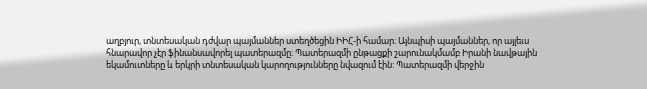աղբյուր, տնտեսական դժվար պայմաններ ստեղծեցին ԻԻՀ-ի համար։ Այնպիսի պայմաններ, որ այլեւս հնարավոր չէր ֆինանսավորել պատերազմը։ Պատերազմի ընթացքի շարունակմամբ Իրանի նավթային եկամուտները և երկրի տնտեսական կարողությունները նվազում էին: Պատերազմի վերջին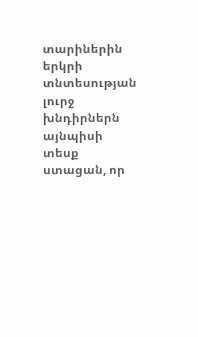տարիներին երկրի տնտեսության լուրջ խնդիրներն այնպիսի տեսք ստացան, որ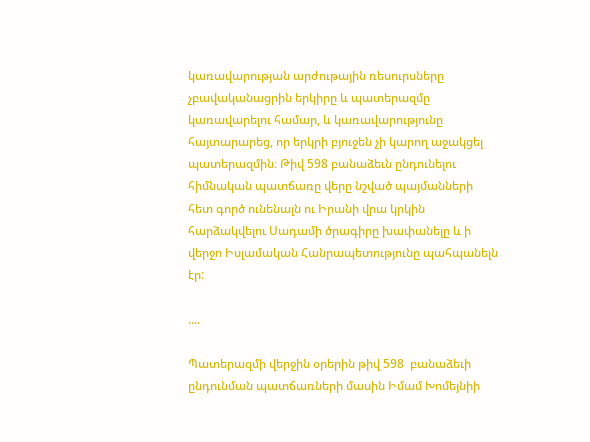կառավարության արժութային ռեսուրսները չբավականացրին երկիրը և պատերազմը կառավարելու համար, և կառավարությունը հայտարարեց, որ երկրի բյուջեն չի կարող աջակցել պատերազմին։ Թիվ 598 բանաձեւն ընդունելու հիմնական պատճառը վերը նշված պայմանների հետ գործ ունենալն ու Իրանի վրա կրկին հարձակվելու Սադամի ծրագիրը խափանելը և ի վերջո Իսլամական Հանրապետությունը պահպանելն էր:

....

Պատերազմի վերջին օրերին թիվ 598  բանաձեւի ընդունման պատճառների մասին Իմամ Խոմեյնիի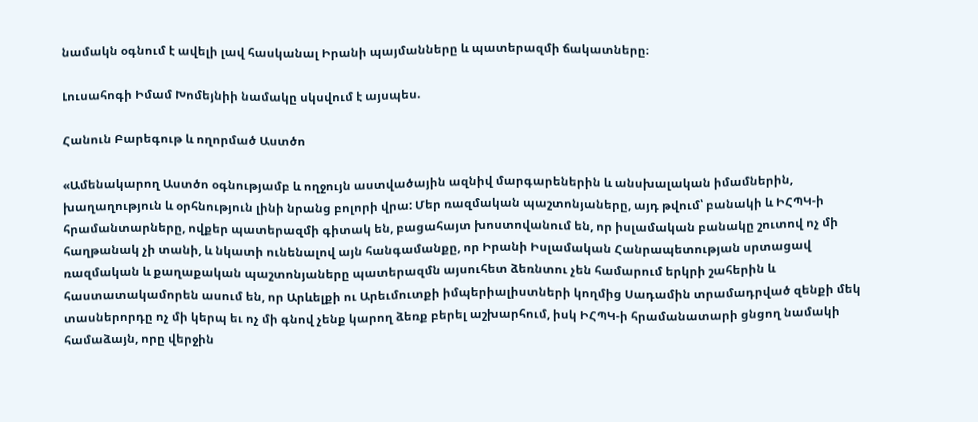նամակն օգնում է ավելի լավ հասկանալ Իրանի պայմանները և պատերազմի ճակատները։

Լուսահոգի Իմամ Խոմեյնիի նամակը սկսվում է այսպես.

Հանուն Բարեգութ և ողորմած Աստծո

«Ամենակարող Աստծո օգնությամբ և ողջույն աստվածային ազնիվ մարգարեներին և անսխալական իմամներին,  խաղաղություն և օրհնություն լինի նրանց բոլորի վրա: Մեր ռազմական պաշտոնյաները, այդ թվում՝ բանակի և ԻՀՊԿ-ի հրամանտարները, ովքեր պատերազմի գիտակ են, բացահայտ խոստովանում են, որ իսլամական բանակը շուտով ոչ մի հաղթանակ չի տանի, և նկատի ունենալով այն հանգամանքը, որ Իրանի Իսլամական Հանրապետության սրտացավ ռազմական և քաղաքական պաշտոնյաները պատերազմն այսուհետ ձեռնտու չեն համարում երկրի շահերին և հաստատակամորեն ասում են, որ Արևելքի ու Արեւմուտքի իմպերիալիստների կողմից Սադամին տրամադրված զենքի մեկ տասներորդը ոչ մի կերպ եւ ոչ մի գնով չենք կարող ձեռք բերել աշխարհում, իսկ ԻՀՊԿ-ի հրամանատարի ցնցող նամակի համաձայն, որը վերջին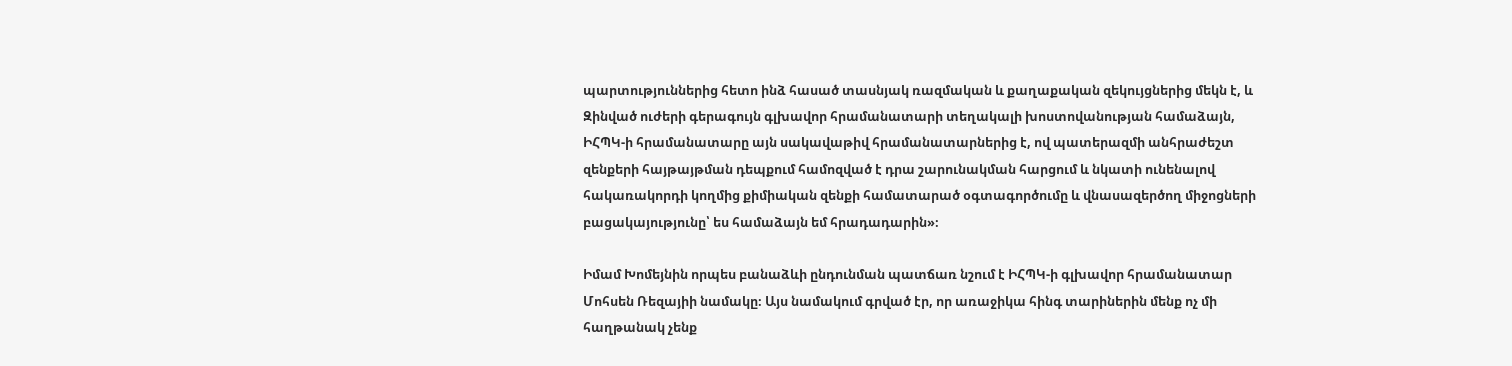պարտություններից հետո ինձ հասած տասնյակ ռազմական և քաղաքական զեկույցներից մեկն է, և Զինված ուժերի գերագույն գլխավոր հրամանատարի տեղակալի խոստովանության համաձայն, ԻՀՊԿ-ի հրամանատարը այն սակավաթիվ հրամանատարներից է, ով պատերազմի անհրաժեշտ զենքերի հայթայթման դեպքում համոզված է դրա շարունակման հարցում և նկատի ունենալով հակառակորդի կողմից քիմիական զենքի համատարած օգտագործումը և վնասազերծող միջոցների բացակայությունը՝ ես համաձայն եմ հրադադարին»։

Իմամ Խոմեյնին որպես բանաձևի ընդունման պատճառ նշում է ԻՀՊԿ-ի գլխավոր հրամանատար Մոհսեն Ռեզայիի նամակը։ Այս նամակում գրված էր, որ առաջիկա հինգ տարիներին մենք ոչ մի հաղթանակ չենք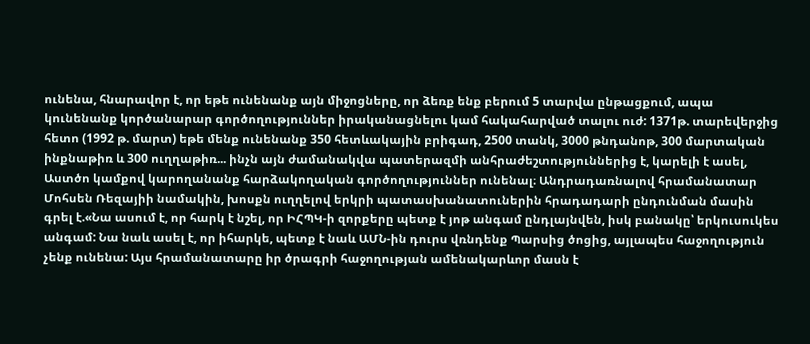ունենա, հնարավոր է, որ եթե ունենանք այն միջոցները, որ ձեռք ենք բերում 5 տարվա ընթացքում, ապա կունենանք կործանարար գործողություններ իրականացնելու կամ հակահարված տալու ուժ: 1371թ. տարեվերջից հետո (1992 թ. մարտ) եթե մենք ունենանք 350 հետևակային բրիգադ, 2500 տանկ, 3000 թնդանոթ, 300 մարտական ինքնաթիռ և 300 ուղղաթիռ... ինչն այն ժամանակվա պատերազմի անհրաժեշտություններից է, կարելի է ասել, Աստծո կամքով կարողանանք հարձակողական գործողություններ ունենալ։ Անդրադառնալով հրամանատար Մոհսեն Ռեզայիի նամակին, խոսքն ուղղելով երկրի պատասխանատուներին հրադադարի ընդունման մասին գրել է.«Նա ասում է, որ հարկ է նշել, որ ԻՀՊԿ-ի զորքերը պետք է յոթ անգամ ընդլայնվեն, իսկ բանակը՝ երկուսուկես անգամ: Նա նաև ասել է, որ իհարկե, պետք է նաև ԱՄՆ-ին դուրս վռնդենք Պարսից ծոցից, այլապես հաջողություն չենք ունենա: Այս հրամանատարը իր ծրագրի հաջողության ամենակարևոր մասն է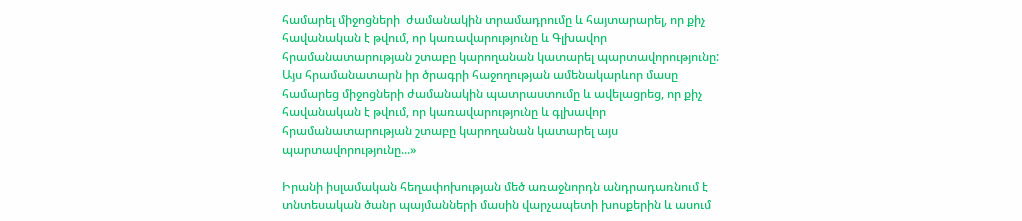համարել միջոցների  ժամանակին տրամադրումը և հայտարարել, որ քիչ հավանական է թվում, որ կառավարությունը և Գլխավոր հրամանատարության շտաբը կարողանան կատարել պարտավորությունը: Այս հրամանատարն իր ծրագրի հաջողության ամենակարևոր մասը համարեց միջոցների ժամանակին պատրաստումը և ավելացրեց, որ քիչ հավանական է թվում, որ կառավարությունը և գլխավոր հրամանատարության շտաբը կարողանան կատարել այս պարտավորությունը...»

Իրանի իսլամական հեղափոխության մեծ առաջնորդն անդրադառնում է տնտեսական ծանր պայմանների մասին վարչապետի խոսքերին և ասում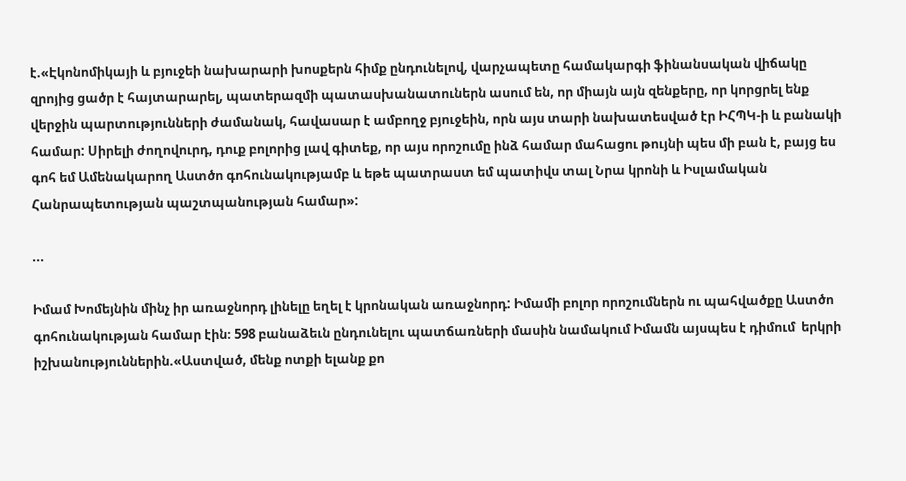է.«Էկոնոմիկայի և բյուջեի նախարարի խոսքերն հիմք ընդունելով, վարչապետը համակարգի ֆինանսական վիճակը զրոյից ցածր է հայտարարել, պատերազմի պատասխանատուներն ասում են, որ միայն այն զենքերը, որ կորցրել ենք վերջին պարտությունների ժամանակ, հավասար է ամբողջ բյուջեին, որն այս տարի նախատեսված էր ԻՀՊԿ-ի և բանակի համար: Սիրելի ժողովուրդ, դուք բոլորից լավ գիտեք, որ այս որոշումը ինձ համար մահացու թույնի պես մի բան է, բայց ես գոհ եմ Ամենակարող Աստծո գոհունակությամբ և եթե պատրաստ եմ պատիվս տալ Նրա կրոնի և Իսլամական Հանրապետության պաշտպանության համար»:

...

Իմամ Խոմեյնին մինչ իր առաջնորդ լինելը եղել է կրոնական առաջնորդ: Իմամի բոլոր որոշումներն ու պահվածքը Աստծո գոհունակության համար էին։ 598 բանաձեւն ընդունելու պատճառների մասին նամակում Իմամն այսպես է դիմում  երկրի իշխանություններին.«Աստված, մենք ոտքի ելանք քո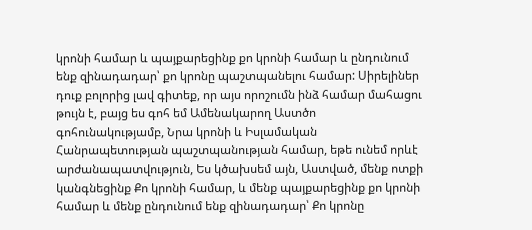կրոնի համար և պայքարեցինք քո կրոնի համար և ընդունում ենք զինադադար՝ քո կրոնը պաշտպանելու համար: Սիրելիներ դուք բոլորից լավ գիտեք, որ այս որոշումն ինձ համար մահացու թույն է, բայց ես գոհ եմ Ամենակարող Աստծո գոհունակությամբ, Նրա կրոնի և Իսլամական Հանրապետության պաշտպանության համար, եթե ունեմ որևէ արժանապատվություն, Ես կծախսեմ այն, Աստված, մենք ոտքի  կանգնեցինք Քո կրոնի համար, և մենք պայքարեցինք քո կրոնի համար և մենք ընդունում ենք զինադադար՝ Քո կրոնը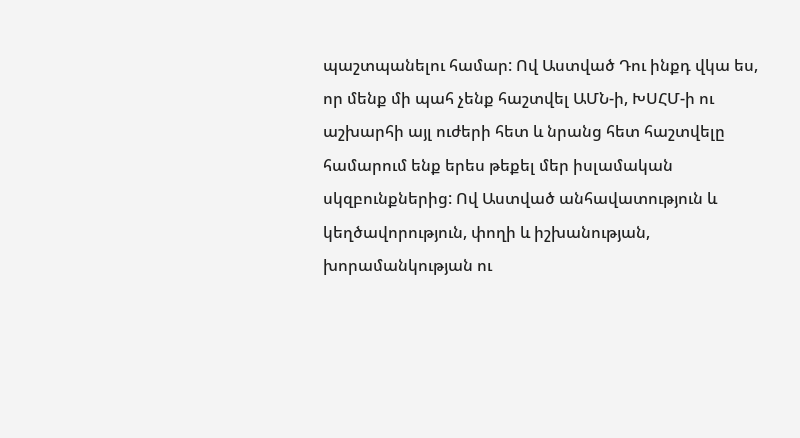պաշտպանելու համար: Ով Աստված Դու ինքդ վկա ես, որ մենք մի պահ չենք հաշտվել ԱՄՆ-ի, ԽՍՀՄ-ի ու աշխարհի այլ ուժերի հետ և նրանց հետ հաշտվելը համարում ենք երես թեքել մեր իսլամական սկզբունքներից: Ով Աստված անհավատություն և կեղծավորություն, փողի և իշխանության, խորամանկության ու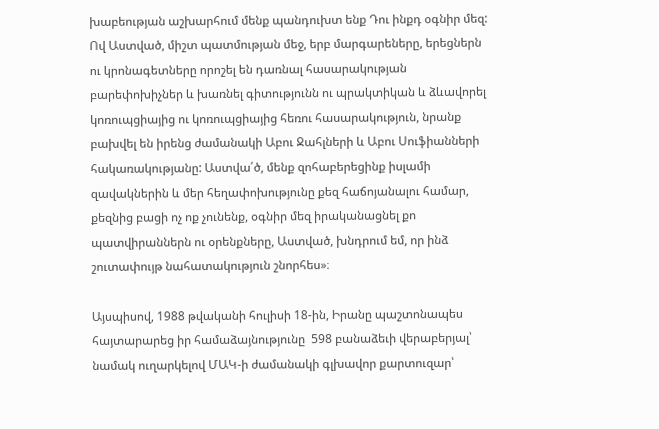խաբեության աշխարհում մենք պանդուխտ ենք Դու ինքդ օգնիր մեզ: Ով Աստված, միշտ պատմության մեջ, երբ մարգարեները, երեցներն ու կրոնագետները որոշել են դառնալ հասարակության բարեփոխիչներ և խառնել գիտությունն ու պրակտիկան և ձևավորել կոռուպցիայից ու կոռուպցիայից հեռու հասարակություն, նրանք բախվել են իրենց ժամանակի Աբու Ջահլների և Աբու Սուֆիանների հակառակությանը: Աստվա՛ծ, մենք զոհաբերեցինք իսլամի զավակներին և մեր հեղափոխությունը քեզ հաճոյանալու համար, քեզնից բացի ոչ ոք չունենք, օգնիր մեզ իրականացնել քո պատվիրաններն ու օրենքները, Աստված, խնդրում եմ, որ ինձ շուտափույթ նահատակություն շնորհես»։

Այսպիսով, 1988 թվականի հուլիսի 18-ին, Իրանը պաշտոնապես հայտարարեց իր համաձայնությունը  598 բանաձեւի վերաբերյալ՝ նամակ ուղարկելով ՄԱԿ-ի ժամանակի գլխավոր քարտուզար՝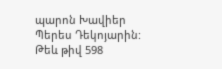պարոն Խավիեր Պերես Դեկոյարին: Թեև թիվ 598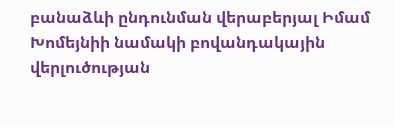բանաձևի ընդունման վերաբերյալ Իմամ Խոմեյնիի նամակի բովանդակային վերլուծության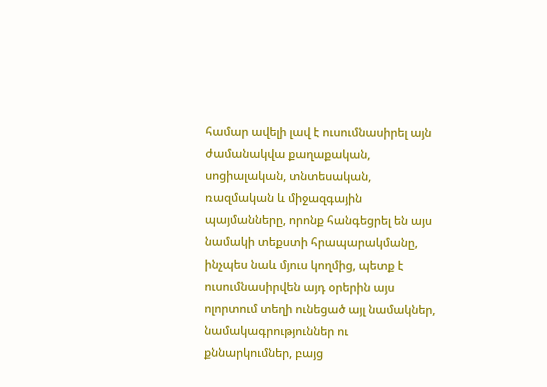համար ավելի լավ է ուսումնասիրել այն ժամանակվա քաղաքական, սոցիալական, տնտեսական, ռազմական և միջազգային պայմանները, որոնք հանգեցրել են այս նամակի տեքստի հրապարակմանը, ինչպես նաև մյուս կողմից, պետք է ուսումնասիրվեն այդ օրերին այս ոլորտում տեղի ունեցած այլ նամակներ, նամակագրություններ ու քննարկումներ, բայց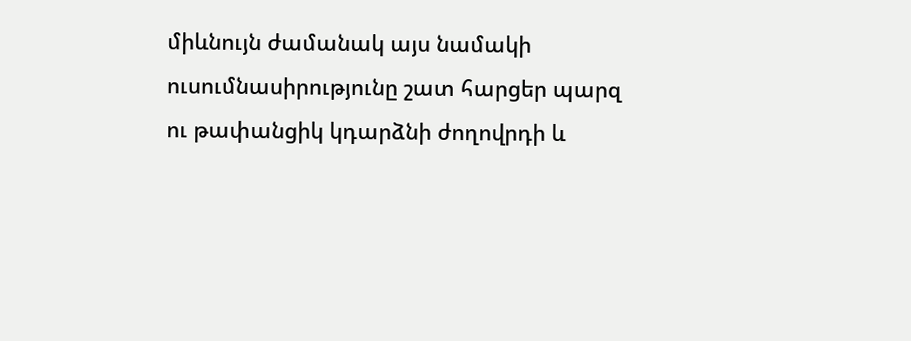միևնույն ժամանակ այս նամակի ուսումնասիրությունը շատ հարցեր պարզ ու թափանցիկ կդարձնի ժողովրդի և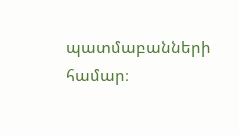պատմաբանների համար։